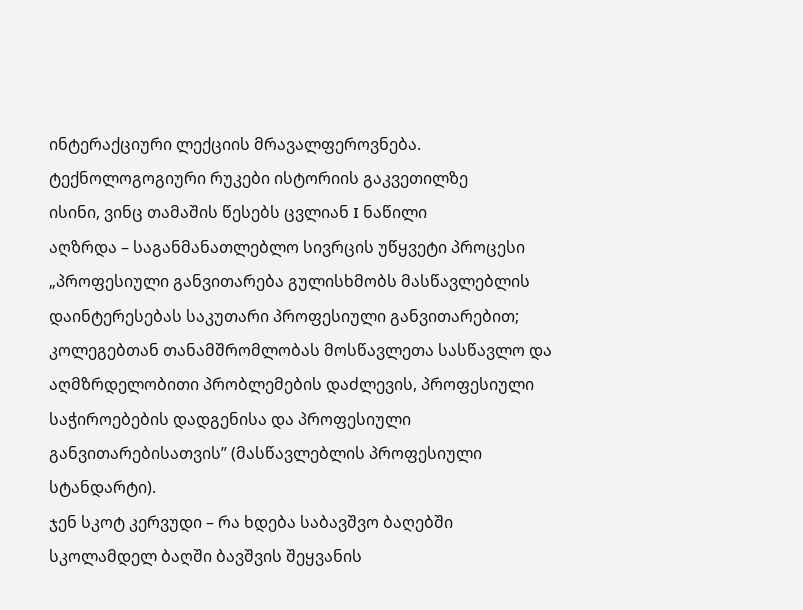ინტერაქციური ლექციის მრავალფეროვნება. ტექნოლოგოგიური რუკები ისტორიის გაკვეთილზე
ისინი, ვინც თამაშის წესებს ცვლიან I ნაწილი
აღზრდა – საგანმანათლებლო სივრცის უწყვეტი პროცესი
„პროფესიული განვითარება გულისხმობს მასწავლებლის დაინტერესებას საკუთარი პროფესიული განვითარებით; კოლეგებთან თანამშრომლობას მოსწავლეთა სასწავლო და აღმზრდელობითი პრობლემების დაძლევის, პროფესიული საჭიროებების დადგენისა და პროფესიული განვითარებისათვის” (მასწავლებლის პროფესიული სტანდარტი).
ჯენ სკოტ კერვუდი – რა ხდება საბავშვო ბაღებში
სკოლამდელ ბაღში ბავშვის შეყვანის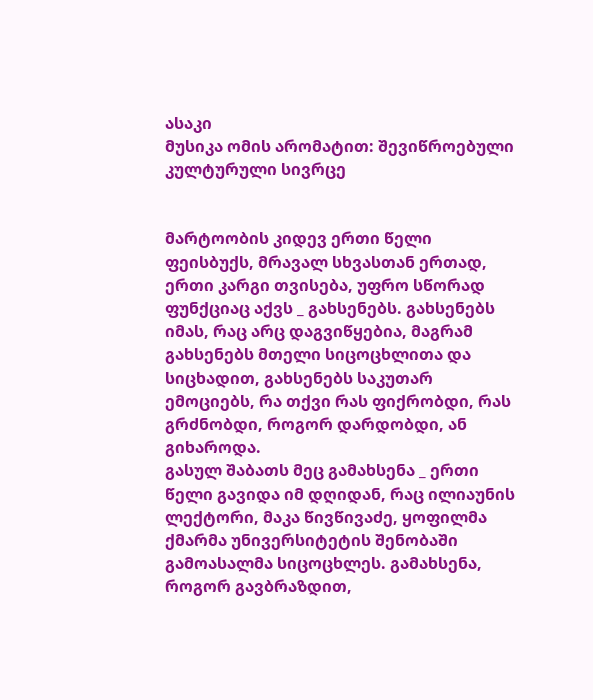ასაკი
მუსიკა ომის არომატით: შევიწროებული კულტურული სივრცე


მარტოობის კიდევ ერთი წელი
ფეისბუქს, მრავალ სხვასთან ერთად, ერთი კარგი თვისება, უფრო სწორად ფუნქციაც აქვს _ გახსენებს. გახსენებს იმას, რაც არც დაგვიწყებია, მაგრამ გახსენებს მთელი სიცოცხლითა და სიცხადით, გახსენებს საკუთარ ემოციებს, რა თქვი რას ფიქრობდი, რას გრძნობდი, როგორ დარდობდი, ან გიხაროდა.
გასულ შაბათს მეც გამახსენა _ ერთი წელი გავიდა იმ დღიდან, რაც ილიაუნის ლექტორი, მაკა წივწივაძე, ყოფილმა ქმარმა უნივერსიტეტის შენობაში გამოასალმა სიცოცხლეს. გამახსენა, როგორ გავბრაზდით,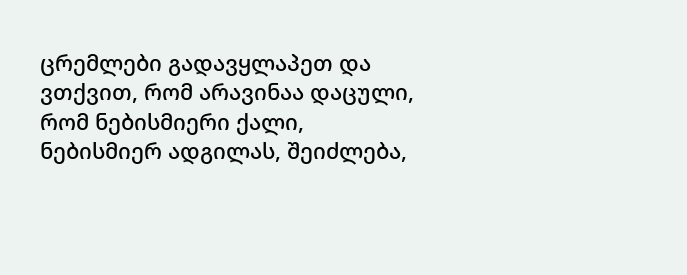ცრემლები გადავყლაპეთ და ვთქვით, რომ არავინაა დაცული, რომ ნებისმიერი ქალი, ნებისმიერ ადგილას, შეიძლება,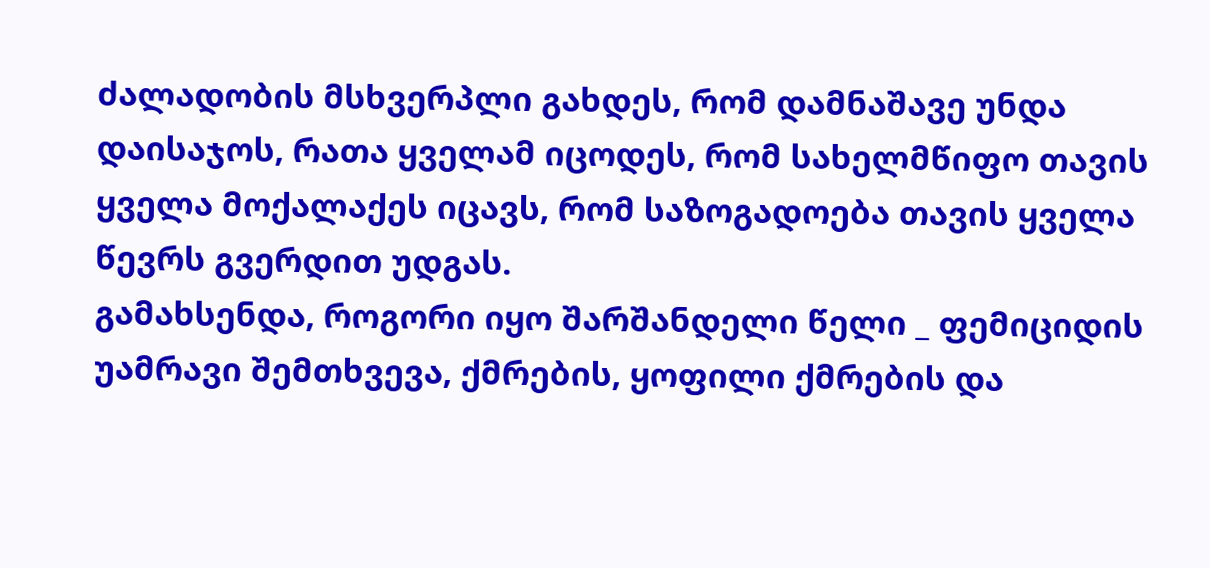ძალადობის მსხვერპლი გახდეს, რომ დამნაშავე უნდა დაისაჯოს, რათა ყველამ იცოდეს, რომ სახელმწიფო თავის ყველა მოქალაქეს იცავს, რომ საზოგადოება თავის ყველა წევრს გვერდით უდგას.
გამახსენდა, როგორი იყო შარშანდელი წელი _ ფემიციდის უამრავი შემთხვევა, ქმრების, ყოფილი ქმრების და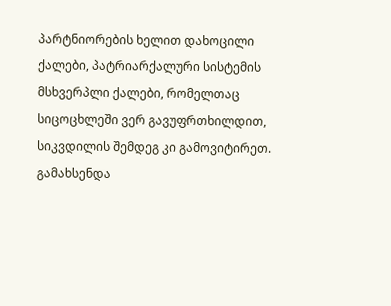პარტნიორების ხელით დახოცილი ქალები, პატრიარქალური სისტემის მსხვერპლი ქალები, რომელთაც სიცოცხლეში ვერ გავუფრთხილდით, სიკვდილის შემდეგ კი გამოვიტირეთ. გამახსენდა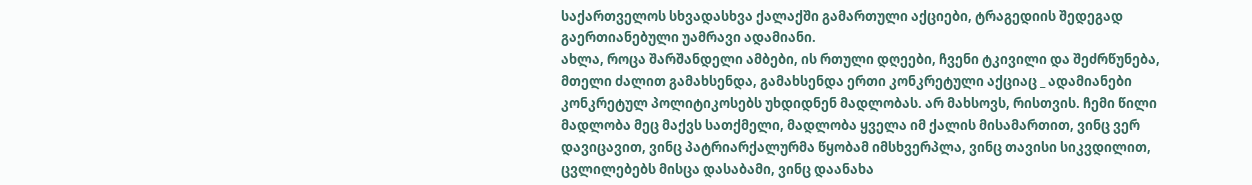საქართველოს სხვადასხვა ქალაქში გამართული აქციები, ტრაგედიის შედეგად გაერთიანებული უამრავი ადამიანი.
ახლა, როცა შარშანდელი ამბები, ის რთული დღეები, ჩვენი ტკივილი და შეძრწუნება, მთელი ძალით გამახსენდა, გამახსენდა ერთი კონკრეტული აქციაც _ ადამიანები კონკრეტულ პოლიტიკოსებს უხდიდნენ მადლობას. არ მახსოვს, რისთვის. ჩემი წილი მადლობა მეც მაქვს სათქმელი, მადლობა ყველა იმ ქალის მისამართით, ვინც ვერ დავიცავით, ვინც პატრიარქალურმა წყობამ იმსხვერპლა, ვინც თავისი სიკვდილით, ცვლილებებს მისცა დასაბამი, ვინც დაანახა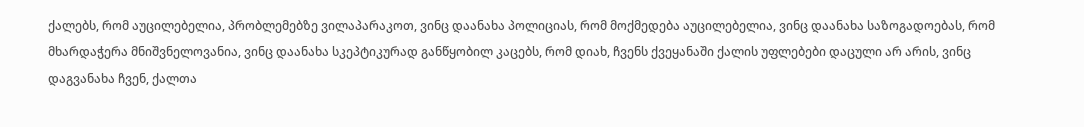ქალებს, რომ აუცილებელია, პრობლემებზე ვილაპარაკოთ, ვინც დაანახა პოლიციას, რომ მოქმედება აუცილებელია, ვინც დაანახა საზოგადოებას, რომ მხარდაჭერა მნიშვნელოვანია, ვინც დაანახა სკეპტიკურად განწყობილ კაცებს, რომ დიახ, ჩვენს ქვეყანაში ქალის უფლებები დაცული არ არის, ვინც დაგვანახა ჩვენ, ქალთა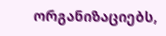ორგანიზაციებს,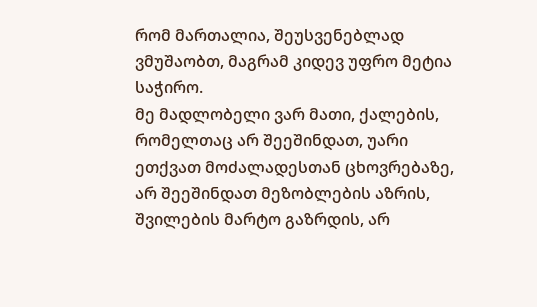რომ მართალია, შეუსვენებლად ვმუშაობთ, მაგრამ კიდევ უფრო მეტია საჭირო.
მე მადლობელი ვარ მათი, ქალების, რომელთაც არ შეეშინდათ, უარი ეთქვათ მოძალადესთან ცხოვრებაზე, არ შეეშინდათ მეზობლების აზრის, შვილების მარტო გაზრდის, არ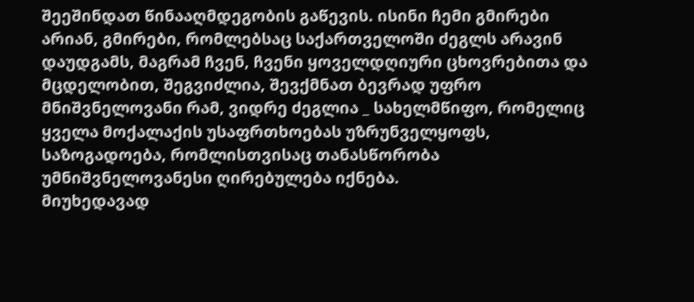შეეშინდათ წინააღმდეგობის გაწევის. ისინი ჩემი გმირები არიან, გმირები, რომლებსაც საქართველოში ძეგლს არავინ დაუდგამს, მაგრამ ჩვენ, ჩვენი ყოველდღიური ცხოვრებითა და მცდელობით, შეგვიძლია, შევქმნათ ბევრად უფრო მნიშვნელოვანი რამ, ვიდრე ძეგლია _ სახელმწიფო, რომელიც ყველა მოქალაქის უსაფრთხოებას უზრუნველყოფს, საზოგადოება, რომლისთვისაც თანასწორობა უმნიშვნელოვანესი ღირებულება იქნება.
მიუხედავად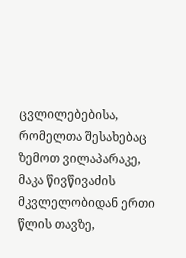ცვლილებებისა, რომელთა შესახებაც ზემოთ ვილაპარაკე, მაკა წივწივაძის მკვლელობიდან ერთი წლის თავზე,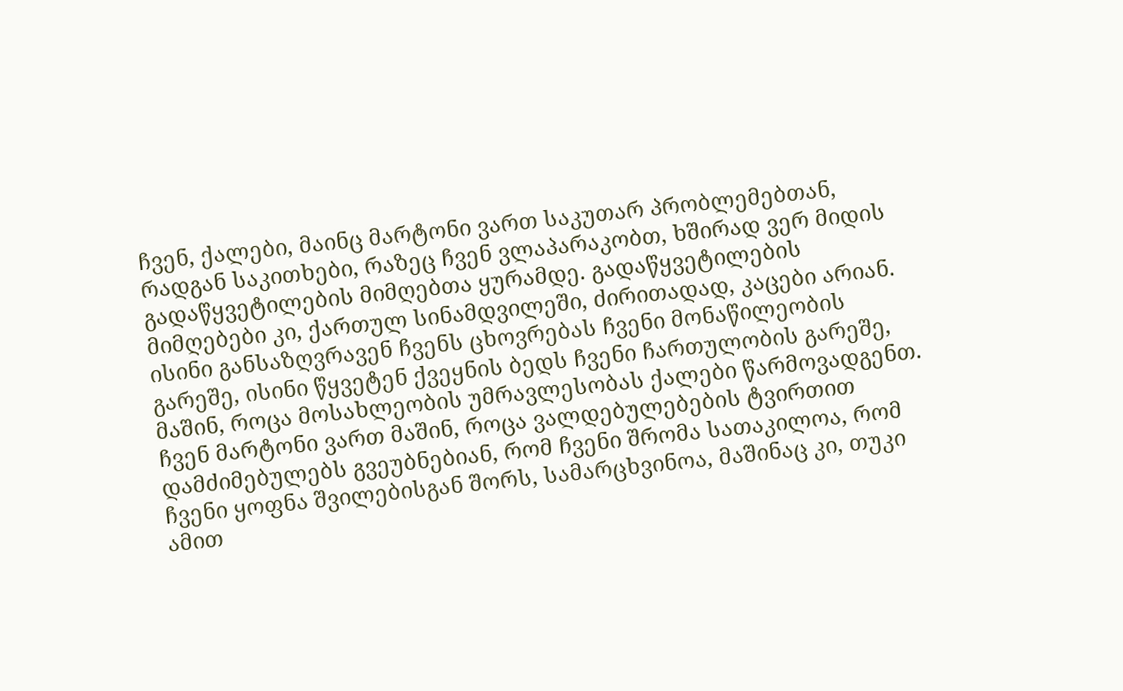ჩვენ, ქალები, მაინც მარტონი ვართ საკუთარ პრობლემებთან, რადგან საკითხები, რაზეც ჩვენ ვლაპარაკობთ, ხშირად ვერ მიდის გადაწყვეტილების მიმღებთა ყურამდე. გადაწყვეტილების მიმღებები კი, ქართულ სინამდვილეში, ძირითადად, კაცები არიან. ისინი განსაზღვრავენ ჩვენს ცხოვრებას ჩვენი მონაწილეობის გარეშე, ისინი წყვეტენ ქვეყნის ბედს ჩვენი ჩართულობის გარეშე, მაშინ, როცა მოსახლეობის უმრავლესობას ქალები წარმოვადგენთ.
ჩვენ მარტონი ვართ მაშინ, როცა ვალდებულებების ტვირთით დამძიმებულებს გვეუბნებიან, რომ ჩვენი შრომა სათაკილოა, რომ ჩვენი ყოფნა შვილებისგან შორს, სამარცხვინოა, მაშინაც კი, თუკი ამით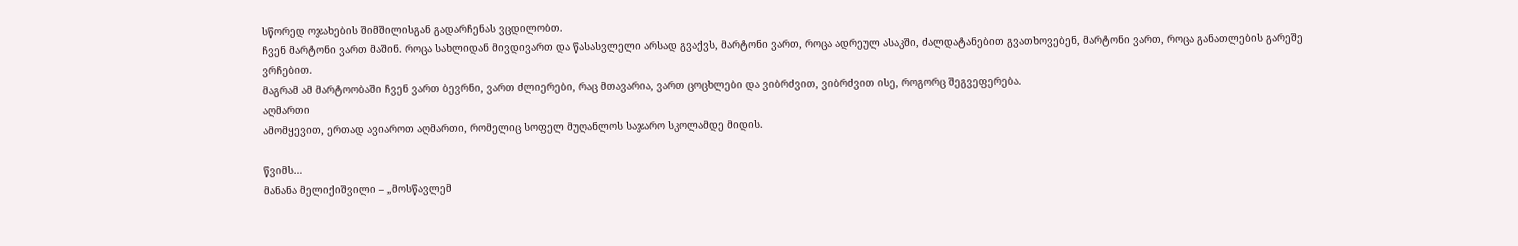სწორედ ოჯახების შიმშილისგან გადარჩენას ვცდილობთ.
ჩვენ მარტონი ვართ მაშინ. როცა სახლიდან მივდივართ და წასასვლელი არსად გვაქვს, მარტონი ვართ, როცა ადრეულ ასაკში, ძალდატანებით გვათხოვებენ, მარტონი ვართ, როცა განათლების გარეშე ვრჩებით.
მაგრამ ამ მარტოობაში ჩვენ ვართ ბევრნი, ვართ ძლიერები, რაც მთავარია, ვართ ცოცხლები და ვიბრძვით, ვიბრძვით ისე, როგორც შეგვეფერება.
აღმართი
ამომყევით, ერთად ავიაროთ აღმართი, რომელიც სოფელ მუღანლოს საჯარო სკოლამდე მიდის.

წვიმს…
მანანა მელიქიშვილი – „მოსწავლემ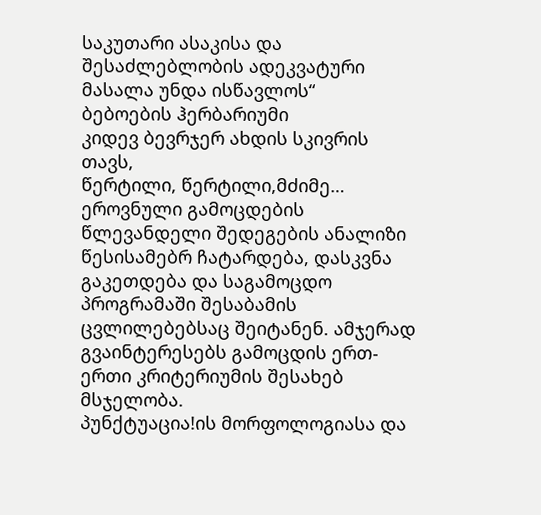საკუთარი ასაკისა და შესაძლებლობის ადეკვატური მასალა უნდა ისწავლოს“
ბებოების ჰერბარიუმი
კიდევ ბევრჯერ ახდის სკივრის თავს,
წერტილი, წერტილი,მძიმე…
ეროვნული გამოცდების წლევანდელი შედეგების ანალიზი წესისამებრ ჩატარდება, დასკვნა გაკეთდება და საგამოცდო პროგრამაში შესაბამის ცვლილებებსაც შეიტანენ. ამჯერად გვაინტერესებს გამოცდის ერთ-ერთი კრიტერიუმის შესახებ მსჯელობა.
პუნქტუაცია!ის მორფოლოგიასა და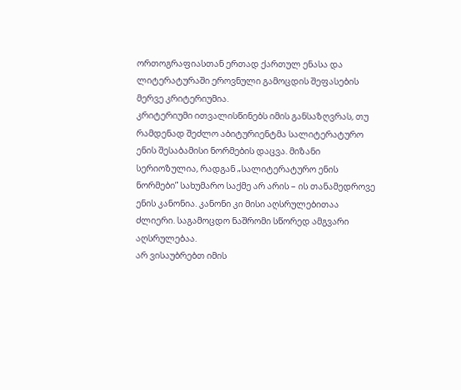ორთოგრაფიასთან ერთად ქართულ ენასა და ლიტერატურაში ეროვნული გამოცდის შეფასების მერვე კრიტერიუმია.
კრიტერიუმი ითვალისწინებს იმის განსაზღვრას, თუ რამდენად შეძლო აბიტურიენტმა სალიტერატურო ენის შესაბამისი ნორმების დაცვა. მიზანი სერიოზულია, რადგან „სალიტერატურო ენის ნორმები” სახუმარო საქმე არ არის – ის თანამედროვე ენის კანონია. კანონი კი მისი აღსრულებითაა ძლიერი. საგამოცდო ნაშრომი სწორედ ამგვარი აღსრულებაა.
არ ვისაუბრებთ იმის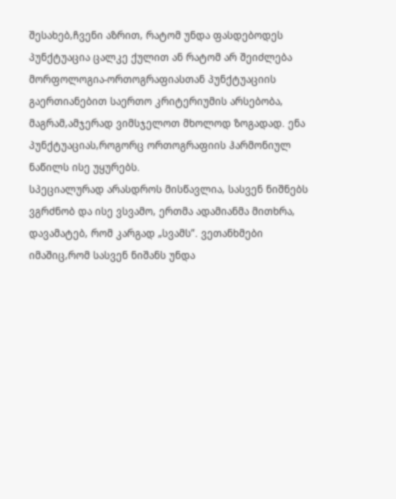შესახებ,ჩვენი აზრით, რატომ უნდა ფასდებოდეს პუნქტუაცია ცალკე ქულით ან რატომ არ შეიძლება მორფოლოგია-ორთოგრაფიასთან პუნქტუაციის გაერთიანებით საერთო კრიტერიუმის არსებობა, მაგრამ,ამჯერად ვიმსჯელოთ მხოლოდ ზოგადად. ენა პუნქტუაციას,როგორც ორთოგრაფიის ჰარმონიულ ნაწილს ისე უყურებს.
სპეციალურად არასდროს მისწავლია, სასვენ ნიშნებს ვგრძნობ და ისე ვსვამო, ერთმა ადამიანმა მითხრა, დავამატებ, რომ კარგად „სვამს”. ვეთანხმები იმაშიც,რომ სასვენ ნიშანს უნდა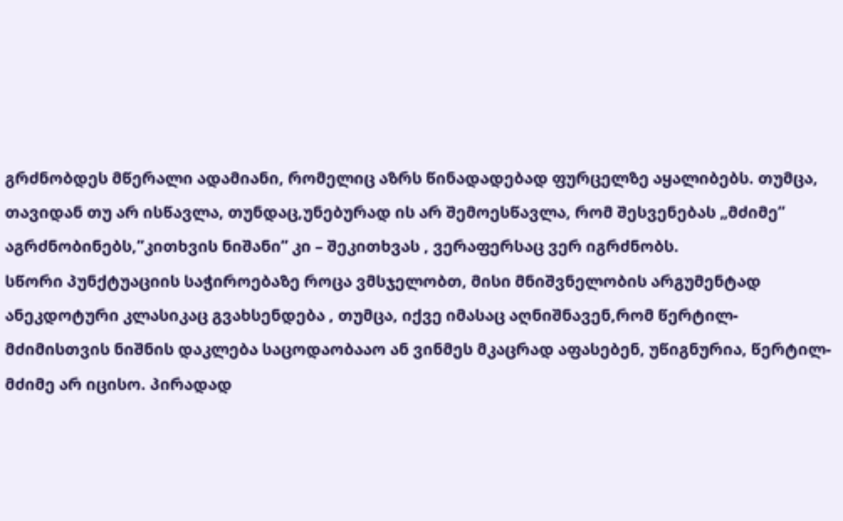გრძნობდეს მწერალი ადამიანი, რომელიც აზრს წინადადებად ფურცელზე აყალიბებს. თუმცა, თავიდან თუ არ ისწავლა, თუნდაც,უნებურად ის არ შემოესწავლა, რომ შესვენებას „მძიმე” აგრძნობინებს,”კითხვის ნიშანი” კი – შეკითხვას , ვერაფერსაც ვერ იგრძნობს.
სწორი პუნქტუაციის საჭიროებაზე როცა ვმსჯელობთ, მისი მნიშვნელობის არგუმენტად ანეკდოტური კლასიკაც გვახსენდება , თუმცა, იქვე იმასაც აღნიშნავენ,რომ წერტილ-მძიმისთვის ნიშნის დაკლება საცოდაობააო ან ვინმეს მკაცრად აფასებენ, უწიგნურია, წერტილ-მძიმე არ იცისო. პირადად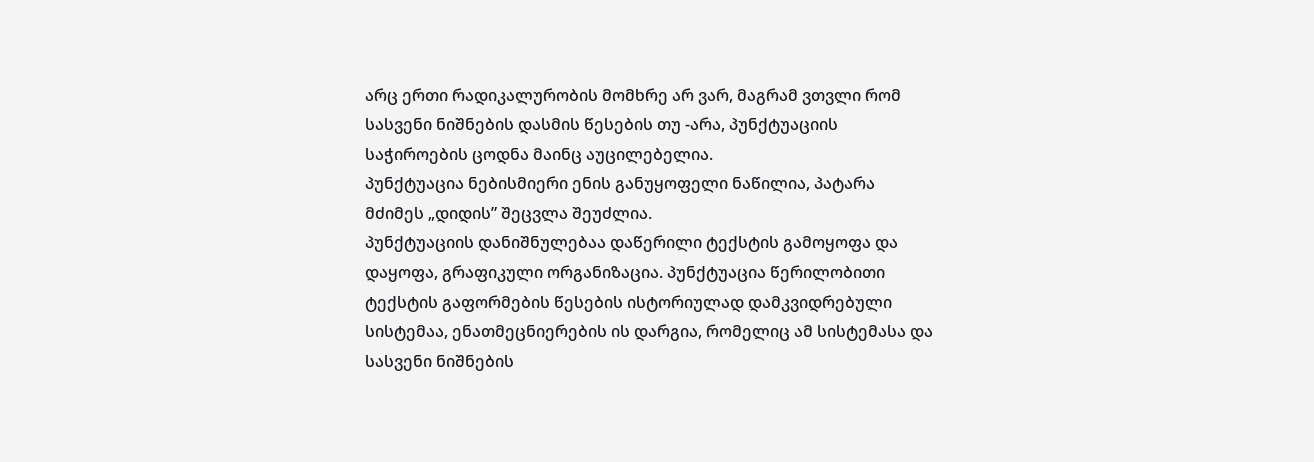არც ერთი რადიკალურობის მომხრე არ ვარ, მაგრამ ვთვლი რომ სასვენი ნიშნების დასმის წესების თუ -არა, პუნქტუაციის საჭიროების ცოდნა მაინც აუცილებელია.
პუნქტუაცია ნებისმიერი ენის განუყოფელი ნაწილია, პატარა მძიმეს „დიდის” შეცვლა შეუძლია.
პუნქტუაციის დანიშნულებაა დაწერილი ტექსტის გამოყოფა და დაყოფა, გრაფიკული ორგანიზაცია. პუნქტუაცია წერილობითი ტექსტის გაფორმების წესების ისტორიულად დამკვიდრებული სისტემაა, ენათმეცნიერების ის დარგია, რომელიც ამ სისტემასა და სასვენი ნიშნების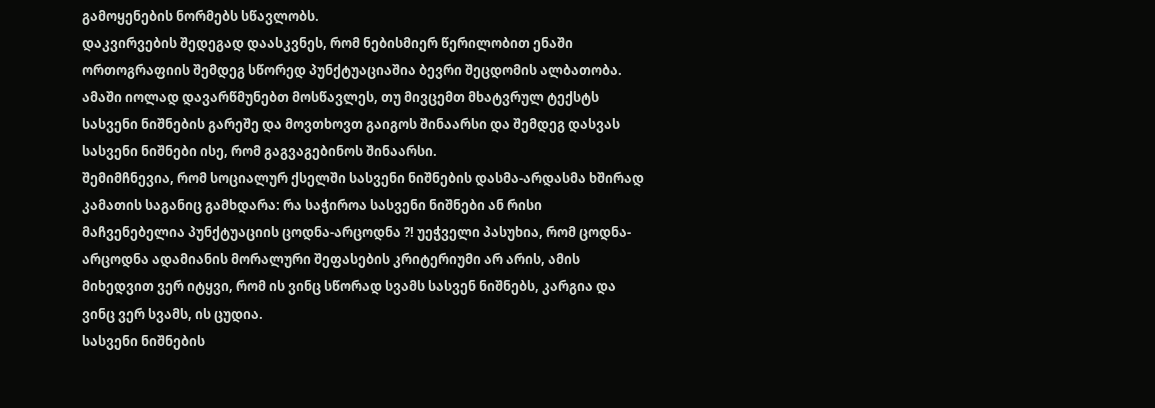გამოყენების ნორმებს სწავლობს.
დაკვირვების შედეგად დაასკვნეს, რომ ნებისმიერ წერილობით ენაში ორთოგრაფიის შემდეგ სწორედ პუნქტუაციაშია ბევრი შეცდომის ალბათობა. ამაში იოლად დავარწმუნებთ მოსწავლეს, თუ მივცემთ მხატვრულ ტექსტს სასვენი ნიშნების გარეშე და მოვთხოვთ გაიგოს შინაარსი და შემდეგ დასვას სასვენი ნიშნები ისე, რომ გაგვაგებინოს შინაარსი.
შემიმჩნევია, რომ სოციალურ ქსელში სასვენი ნიშნების დასმა-არდასმა ხშირად კამათის საგანიც გამხდარა: რა საჭიროა სასვენი ნიშნები ან რისი მაჩვენებელია პუნქტუაციის ცოდნა-არცოდნა ?! უეჭველი პასუხია, რომ ცოდნა-არცოდნა ადამიანის მორალური შეფასების კრიტერიუმი არ არის, ამის მიხედვით ვერ იტყვი, რომ ის ვინც სწორად სვამს სასვენ ნიშნებს, კარგია და ვინც ვერ სვამს, ის ცუდია.
სასვენი ნიშნების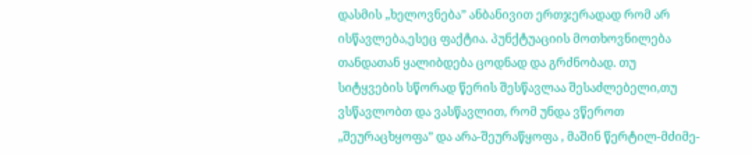დასმის „ხელოვნება” ანბანივით ერთჯერადად რომ არ ისწავლება,ესეც ფაქტია. პუნქტუაციის მოთხოვნილება თანდათან ყალიბდება ცოდნად და გრძნობად. თუ სიტყვების სწორად წერის შესწავლაა შესაძლებელი,თუ ვსწავლობთ და ვასწავლით, რომ უნდა ვწეროთ „შეურაცხყოფა” და არა-შეურაწყოფა , მაშინ წერტილ-მძიმე-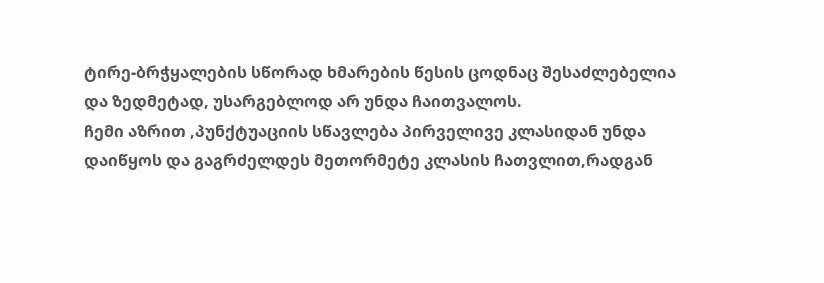ტირე-ბრჭყალების სწორად ხმარების წესის ცოდნაც შესაძლებელია და ზედმეტად, უსარგებლოდ არ უნდა ჩაითვალოს.
ჩემი აზრით ,პუნქტუაციის სწავლება პირველივე კლასიდან უნდა დაიწყოს და გაგრძელდეს მეთორმეტე კლასის ჩათვლით,რადგან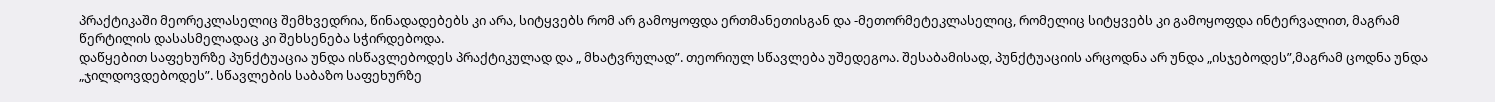პრაქტიკაში მეორეკლასელიც შემხვედრია, წინადადებებს კი არა, სიტყვებს რომ არ გამოყოფდა ერთმანეთისგან და -მეთორმეტეკლასელიც, რომელიც სიტყვებს კი გამოყოფდა ინტერვალით, მაგრამ წერტილის დასასმელადაც კი შეხსენება სჭირდებოდა.
დაწყებით საფეხურზე პუნქტუაცია უნდა ისწავლებოდეს პრაქტიკულად და „ მხატვრულად”. თეორიულ სწავლება უშედეგოა. შესაბამისად, პუნქტუაციის არცოდნა არ უნდა „ისჯებოდეს”,მაგრამ ცოდნა უნდა „ჯილდოვდებოდეს”. სწავლების საბაზო საფეხურზე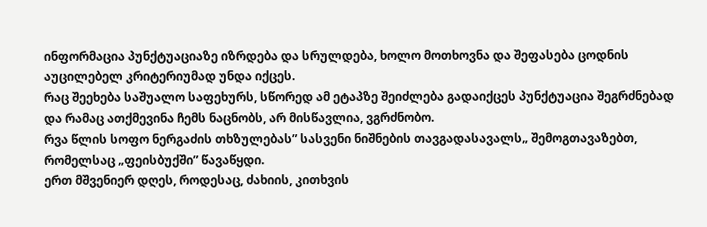ინფორმაცია პუნქტუაციაზე იზრდება და სრულდება, ხოლო მოთხოვნა და შეფასება ცოდნის აუცილებელ კრიტერიუმად უნდა იქცეს.
რაც შეეხება საშუალო საფეხურს, სწორედ ამ ეტაპზე შეიძლება გადაიქცეს პუნქტუაცია შეგრძნებად და რამაც ათქმევინა ჩემს ნაცნობს, არ მისწავლია, ვგრძნობო.
რვა წლის სოფო ნერგაძის თხზულებას” სასვენი ნიშნების თავგადასავალს„ შემოგთავაზებთ, რომელსაც „ფეისბუქში” წავაწყდი.
ერთ მშვენიერ დღეს, როდესაც, ძახიის, კითხვის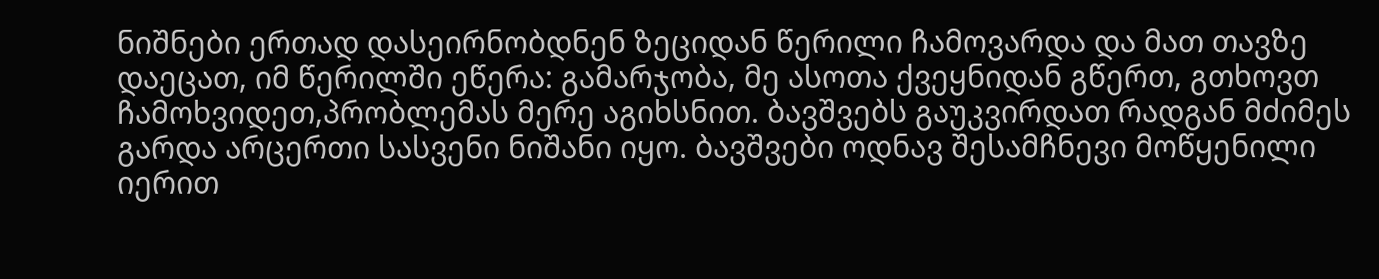ნიშნები ერთად დასეირნობდნენ ზეციდან წერილი ჩამოვარდა და მათ თავზე დაეცათ, იმ წერილში ეწერა: გამარჯობა, მე ასოთა ქვეყნიდან გწერთ, გთხოვთ ჩამოხვიდეთ,პრობლემას მერე აგიხსნით. ბავშვებს გაუკვირდათ რადგან მძიმეს გარდა არცერთი სასვენი ნიშანი იყო. ბავშვები ოდნავ შესამჩნევი მოწყენილი იერით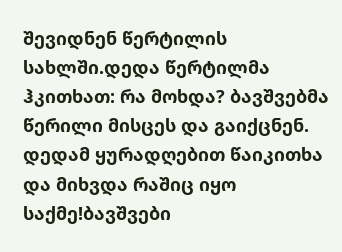შევიდნენ წერტილის სახლში.დედა წერტილმა ჰკითხათ: რა მოხდა? ბავშვებმა წერილი მისცეს და გაიქცნენ. დედამ ყურადღებით წაიკითხა და მიხვდა რაშიც იყო საქმე!ბავშვები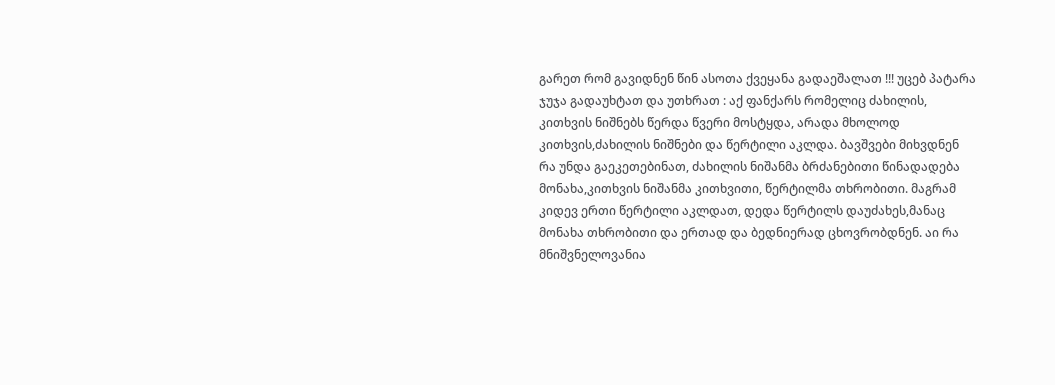გარეთ რომ გავიდნენ წინ ასოთა ქვეყანა გადაეშალათ !!! უცებ პატარა ჯუჯა გადაუხტათ და უთხრათ : აქ ფანქარს რომელიც ძახილის, კითხვის ნიშნებს წერდა წვერი მოსტყდა, არადა მხოლოდ კითხვის,ძახილის ნიშნები და წერტილი აკლდა. ბავშვები მიხვდნენ რა უნდა გაეკეთებინათ, ძახილის ნიშანმა ბრძანებითი წინადადება მონახა,კითხვის ნიშანმა კითხვითი, წერტილმა თხრობითი. მაგრამ კიდევ ერთი წერტილი აკლდათ, დედა წერტილს დაუძახეს,მანაც მონახა თხრობითი და ერთად და ბედნიერად ცხოვრობდნენ. აი რა მნიშვნელოვანია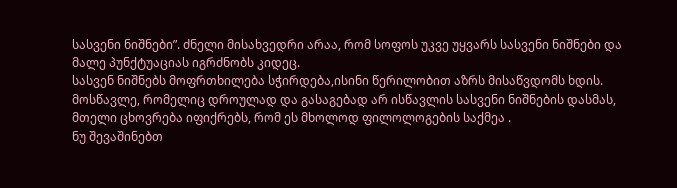სასვენი ნიშნები”. ძნელი მისახვედრი არაა, რომ სოფოს უკვე უყვარს სასვენი ნიშნები და მალე პუნქტუაციას იგრძნობს კიდეც.
სასვენ ნიშნებს მოფრთხილება სჭირდება,ისინი წერილობით აზრს მისაწვდომს ხდის. მოსწავლე, რომელიც დროულად და გასაგებად არ ისწავლის სასვენი ნიშნების დასმას, მთელი ცხოვრება იფიქრებს, რომ ეს მხოლოდ ფილოლოგების საქმეა .
ნუ შევაშინებთ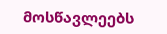მოსწავლეებს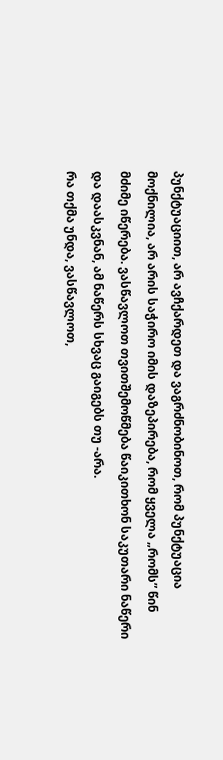პუნქტუაციით, არ ავჩქარდეთ და ვაგრძნობინოთ, რომ პუნქტუაცია მოქნილია, არ არის საჭირო იმის დაზეპირება, რომ ყველა „რომს” წინ მძიმე იწერება. ვასწავლოთ თვითშემოწმება წაიკითხონ საკუთარი ნაწერი და დაასკვნან, ამ ნაწერს სხვაც გაიგებს თუ -არა.
რა თქმა უნდა, ვასწავლოთ,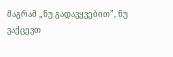მაგრამ „ნუ გადავყვებით”, ნუ ვაქცევთ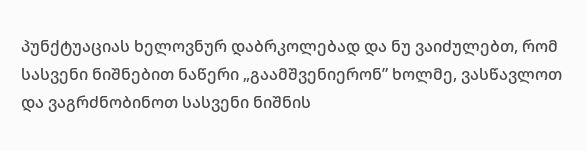პუნქტუაციას ხელოვნურ დაბრკოლებად და ნუ ვაიძულებთ, რომ სასვენი ნიშნებით ნაწერი „გაამშვენიერონ” ხოლმე, ვასწავლოთ და ვაგრძნობინოთ სასვენი ნიშნის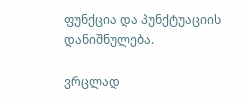ფუნქცია და პუნქტუაციის დანიშნულება.

ვრცლად